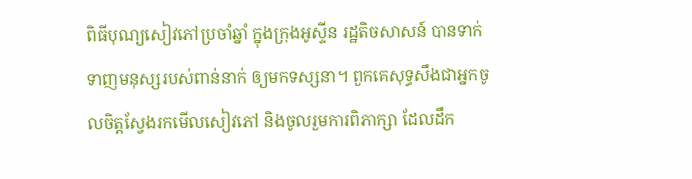ពិធីបុណ្យសៀវភៅប្រចាំឆ្នាំ ក្នុងក្រុងអូស្ទីន រដ្ឋតិចសាសន៍ បានទាក់ទាញមនុស្សរបស់ពាន់នាក់ ឲ្យមកទស្សនា។ ពួកគេសុទ្ធសឹងជាអ្នកចូលចិត្តស្វែងរកមើលសៀវភៅ និងចូលរួមការពិភាក្សា ដែលដឹក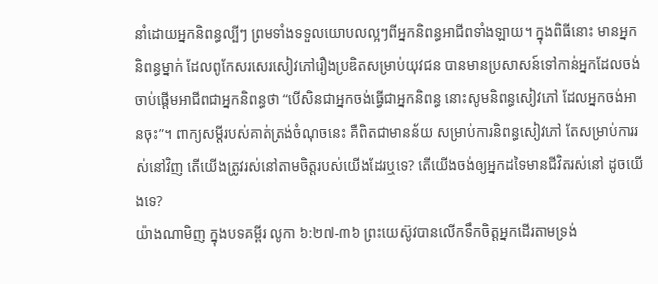នាំដោយអ្នកនិពន្ធល្បីៗ ព្រមទាំងទទួលយោបលល្អៗពីអ្នកនិពន្ធអាជីពទាំងឡាយ។ ក្នុងពិធីនោះ មានអ្នកនិពន្ធម្នាក់ ដែលពូកែសរសេរសៀវភៅរឿងប្រឌិតសម្រាប់យុវជន បានមានប្រសាសន៍ទៅកាន់អ្នកដែលចង់ចាប់ផ្តើមអាជីពជាអ្នកនិពន្ធថា “បើសិនជាអ្នកចង់ធ្វើជាអ្នកនិពន្ធ នោះសូមនិពន្ធសៀវភៅ ដែលអ្នកចង់អានចុះ”។ ពាក្យសម្តីរបស់គាត់ត្រង់ចំណុចនេះ គឺពិតជាមានន័យ សម្រាប់ការនិពន្ធសៀវភៅ តែសម្រាប់ការរស់នៅវិញ តើយើងត្រូវរស់នៅតាមចិត្តរបស់យើងដែរឬទេ? តើយើងចង់ឲ្យអ្នកដទៃមានជីវិតរស់នៅ ដូចយើងទេ?
យ៉ាងណាមិញ ក្នុងបទគម្ពីរ លូកា ៦:២៧-៣៦ ព្រះយេស៊ូវបានលើកទឹកចិត្តអ្នកដើរតាមទ្រង់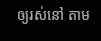ឲ្យរស់នៅ តាម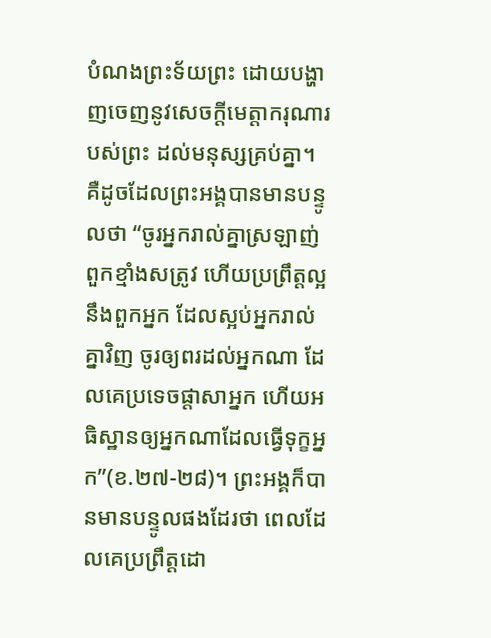បំណងព្រះទ័យព្រះ ដោយបង្ហាញចេញនូវសេចក្តីមេត្តាករុណារបស់ព្រះ ដល់មនុស្សគ្រប់គ្នា។ គឺដូចដែលព្រះអង្គបានមានបន្ទូលថា “ចូរអ្នករាល់គ្នាស្រឡាញ់ពួកខ្មាំងសត្រូវ ហើយប្រព្រឹត្តល្អនឹងពួកអ្នក ដែលស្អប់អ្នករាល់គ្នាវិញ ចូរឲ្យពរដល់អ្នកណា ដែលគេប្រទេចផ្តាសាអ្នក ហើយអធិស្ឋានឲ្យអ្នកណាដែលធ្វើទុក្ខអ្នក”(ខ.២៧-២៨)។ ព្រះអង្គក៏បានមានបន្ទូលផងដែរថា ពេលដែលគេប្រព្រឹត្តដោ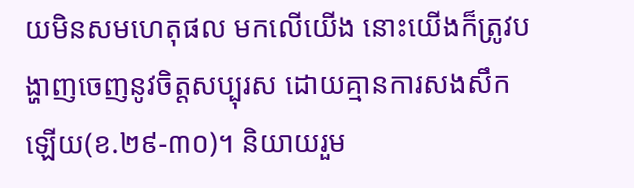យមិនសមហេតុផល មកលើយើង នោះយើងក៏ត្រូវបង្ហាញចេញនូវចិត្តសប្បុរស ដោយគ្មានការសងសឹកឡើយ(ខ.២៩-៣០)។ និយាយរួម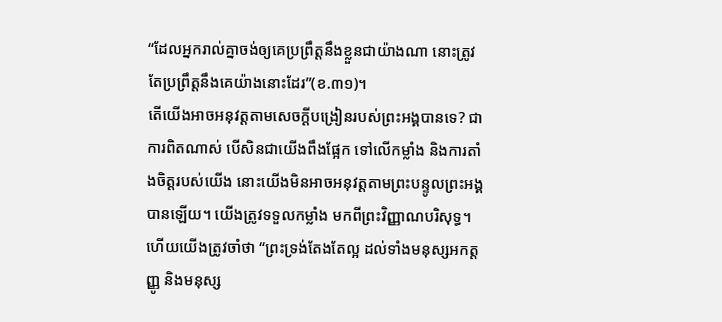“ដែលអ្នករាល់គ្នាចង់ឲ្យគេប្រព្រឹត្តនឹងខ្លួនជាយ៉ាងណា នោះត្រូវតែប្រព្រឹត្តនឹងគេយ៉ាងនោះដែរ”(ខ.៣១)។
តើយើងអាចអនុវត្តតាមសេចក្តីបង្រៀនរបស់ព្រះអង្គបានទេ? ជាការពិតណាស់ បើសិនជាយើងពឹងផ្អែក ទៅលើកម្លាំង និងការតាំងចិត្តរបស់យើង នោះយើងមិនអាចអនុវត្តតាមព្រះបន្ទូលព្រះអង្គបានឡើយ។ យើងត្រូវទទួលកម្លាំង មកពីព្រះវិញ្ញាណបរិសុទ្ធ។ ហើយយើងត្រូវចាំថា “ព្រះទ្រង់តែងតែល្អ ដល់ទាំងមនុស្សអកត្តញ្ញូ និងមនុស្ស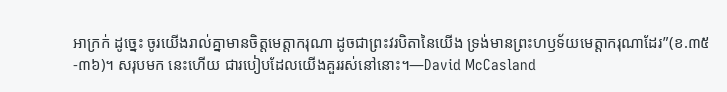អាក្រក់ ដូច្នេះ ចូរយើងរាល់គ្នាមានចិត្តមេត្តាករុណា ដូចជាព្រះវរបិតានៃយើង ទ្រង់មានព្រះហឫទ័យមេត្តាករុណាដែរ”(ខ.៣៥-៣៦)។ សរុបមក នេះហើយ ជារបៀបដែលយើងគួររស់នៅនោះ។—David McCasland